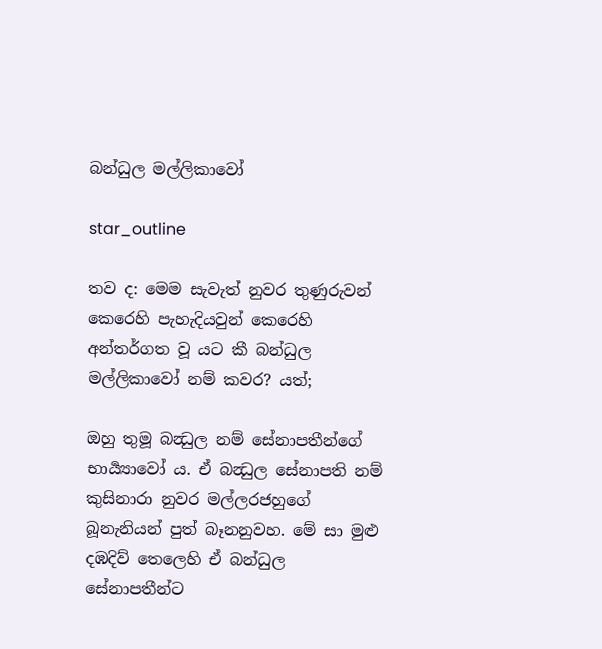බන්ධුල මල්ලිකාවෝ

star_outline

තව ද: මෙම සැවැත් නුවර තුණුරුවන් කෙරෙහි පැහැදියවුන් කෙරෙහි අන්තර්ගත වූ යට කී බන්ධුල මල්ලිකාවෝ නම් කවර? යත්;

ඔහු තුමූ බන්‍ධුල නම් සේනාපතීන්ගේ භාර්‍ය්‍යාවෝ ය. ඒ බන්‍ධුල සේනාපති නම් කුසිනාරා නුවර මල්ලරජහුගේ බූනැනියන් පුත් බෑනනුවහ. මේ සා මුළු දඹදිව් තෙලෙහි ඒ බන්ධුල සේනාපතීන්ට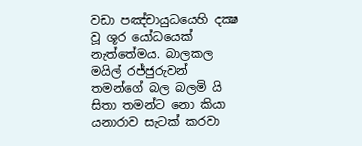වඩා පඤ්චායුධයෙහි දක්‍ෂ වූ ශූර යෝධයෙක් නැත්තේමය. බාලකල මයිල් රජ්ජුරුවන් තමන්ගේ බල බලමි යි සිතා තමන්ට නො කියා යනාරාව සැටක් කරවා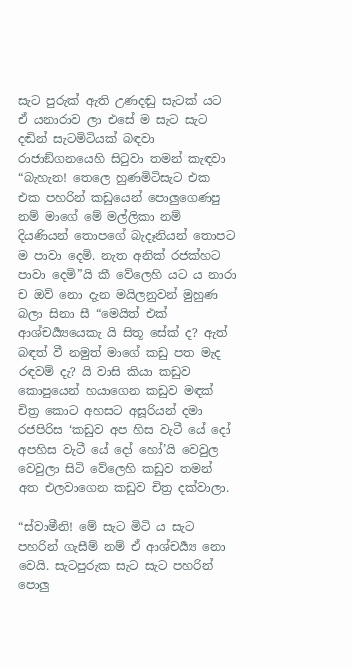සැට පුරුක් ඇති උණදඬු සැටක් යට ඒ යනාරාව ලා එසේ ම සැට සැට දඬින් සැටමිටියක් බඳවා රාජාඞ්ගනයෙහි සිටුවා තමන් කැඳවා “බැහැන! තෙලෙ හුණමිටිසැට එක එක පහරින් කඩුයෙන් පොලුගෙණපු නම් මාගේ මේ මල්ලිකා නම් දියණියන් තොපගේ බැදෑනියන් තොපට ම පාවා දෙමි. නැත අනික් රජක්හට පාවා දෙමි”යි කී වේලෙහි යට ය නාරා ච ඔව් නො දැන මයිලනුවන් මුහුණ බලා සිනා සී “මෙයිත් එක් ආශ්චර්‍ය්‍යයෙකැ යි සිතූ සේක් ද? ඇත් බඳත් වී නමුත් මාගේ කඩු පත මැද රඳවම් දැ? යි වාසි කියා කඩුව කොපුයෙන් හයාගෙන කඩුව මඳක් චිත්‍ර කොට අහසට අසූරියන් දමා රජපිරිස ‘කඩුව අප හිස වැටී යේ දෝ අපහිස වැටී යේ දෝ හෝ’යි වෙවුල වෙවුලා සිටි වේලෙහි කඩුව තමන් අත එලවාගෙන කඩුව චිත්‍ර දක්වාලා.

“ස්වාමීනි! මේ සැට මිටි ය සැට පහරින් ගැසීම් නම් ඒ ආශ්චර්‍ය්‍ය නො වෙයි. සැටපුරුක සැට සැට පහරින් පොලු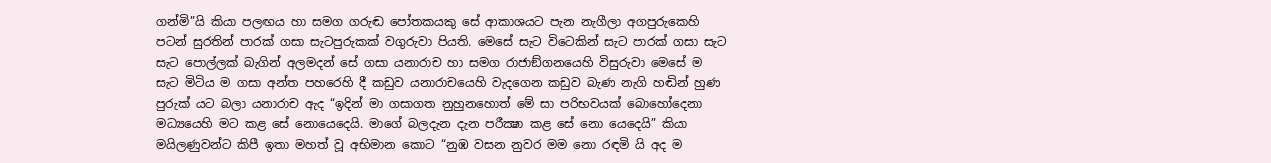ගන්මි”යි කියා පලඟය හා සමග ගරුඬ පෝතකයකු සේ ආකාශයට පැන නැගීලා අගපුරුකෙහි පටන් සුරතින් පාරක් ගසා සැටපුරුකක් වගුරුවා පියති. මෙසේ සැට විටෙකින් සැට පාරක් ගසා සැට සැට පොල්ලක් බැගින් අලමදන් සේ ගසා යනාරාච හා සමග රාජාඞ්ගනයෙහි විසුරුවා මෙසේ ම සැට මිටිය ම ගසා අන්ත පහරෙහි දී කඩුව යනාරාචයෙහි වැදගෙන කඩුව බැණ නැගි හඬින් හුණ පුරුක් යට බලා යනාරාච ඇද “ඉදින් මා ගසාගත නුහුනහොත් මේ සා පරිභවයක් බොහෝදෙනා මධ්‍යයෙහි මට කළ සේ නොයෙදෙයි. මාගේ බලදැන දැන පරීක්‍ෂා කළ සේ නො යෙදෙයි” කියා මයිලණුවන්ට කිපී ඉතා මහත් වූ අභිමාන කොට “නුඹ වසන නුවර මම නො රඳමි යි අද ම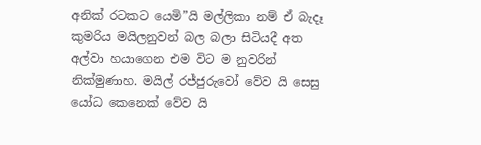අනික් රටකට යෙමි”යි මල්ලිකා නම් ඒ බැදෑ කුමරිය මයිලනුවන් බල බලා සිටියදී අත අල්වා හයාගෙන එම විට ම නුවරින් නික්මුණාහ. මයිල් රජ්ජුරුවෝ වේව යි සෙසු යෝධ කෙනෙක් වේව යි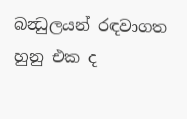බන්‍ධුලයන් රඳවාගත හුනු එක ද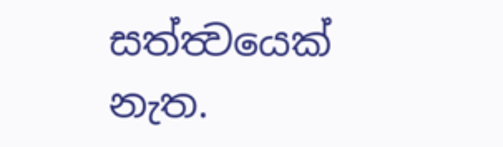සත්ත්‍වයෙක් නැත.